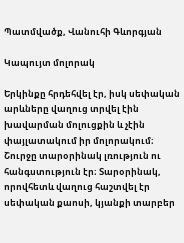Պատմվածք, Վանուհի Գևորգյան

Կապույտ մոլորակ

Երկինքը հրդեհվել էր, իսկ սեփական արևները վաղուց տրվել էին խավարման մոլուցքին և չէին փայլատակում իր մոլորակում։ Շուրջը տարօրինակ լռություն ու հանգստություն էր։ Տարօրինակ, որովհետև վաղուց հաշտվել էր սեփական քաոսի, կյանքի տարբեր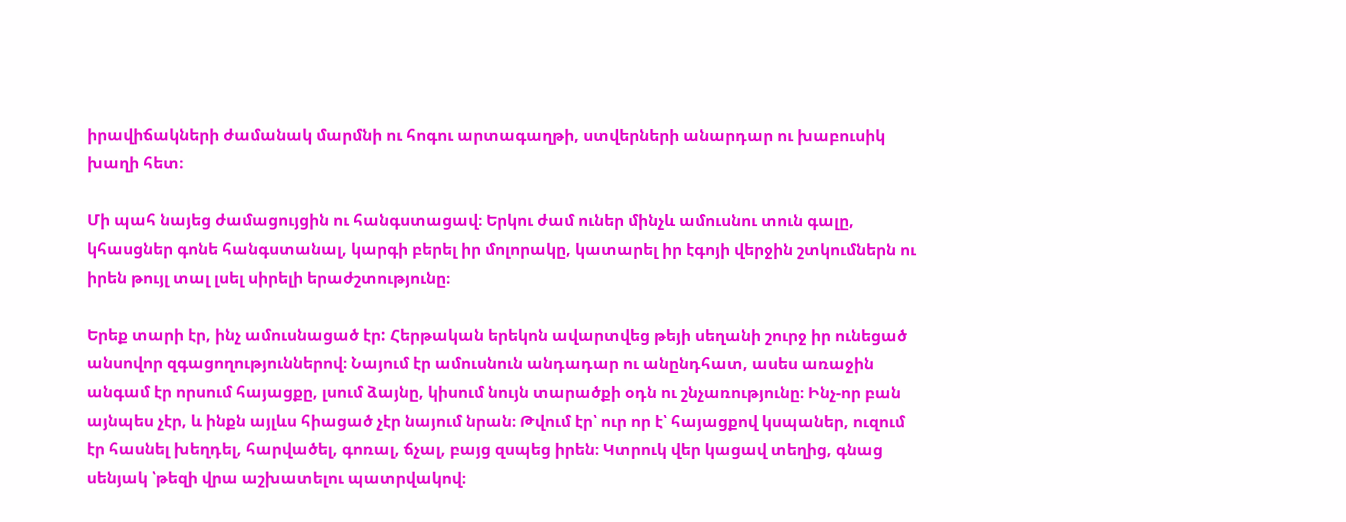իրավիճակների ժամանակ մարմնի ու հոգու արտագաղթի, ստվերների անարդար ու խաբուսիկ խաղի հետ։

Մի պահ նայեց ժամացույցին ու հանգստացավ։ Երկու ժամ ուներ մինչև ամուսնու տուն գալը, կհասցներ գոնե հանգստանալ, կարգի բերել իր մոլորակը, կատարել իր էգոյի վերջին շտկումներն ու իրեն թույլ տալ լսել սիրելի երաժշտությունը։

Երեք տարի էր, ինչ ամուսնացած էր: Հերթական երեկոն ավարտվեց թեյի սեղանի շուրջ իր ունեցած անսովոր զգացողություններով։ Նայում էր ամուսնուն անդադար ու անընդհատ, ասես առաջին անգամ էր որսում հայացքը, լսում ձայնը, կիսում նույն տարածքի օդն ու շնչառությունը։ Ինչ-որ բան այնպես չէր, և ինքն այլևս հիացած չէր նայում նրան։ Թվում էր՝ ուր որ է՝ հայացքով կսպաներ, ուզում էր հասնել խեղդել, հարվածել, գոռալ, ճչալ, բայց զսպեց իրեն։ Կտրուկ վեր կացավ տեղից, գնաց սենյակ ՝թեզի վրա աշխատելու պատրվակով։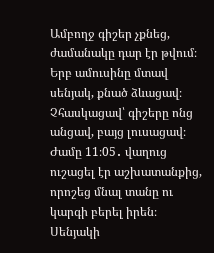Ամբողջ գիշեր չքնեց, ժամանակը դար էր թվում։ Երբ ամուսինը մտավ սենյակ, քնած ձևացավ։ Չհասկացավ՝ գիշերը ոնց անցավ, բայց լուսացավ։ Ժամը 11։05․ վաղուց ուշացել էր աշխատանքից, որոշեց մնալ տանը ու կարգի բերել իրեն։ Սենյակի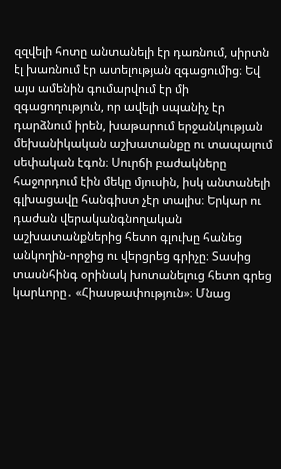զզվելի հոտը անտանելի էր դառնում, սիրտն էլ խառնում էր ատելության զգացումից։ Եվ այս ամենին գումարվում էր մի զգացողություն, որ ավելի սպանիչ էր դարձնում իրեն, խաթարում երջանկության մեխանիկական աշխատանքը ու տապալում սեփական էգոն։ Սուրճի բաժակները հաջորդում էին մեկը մյուսին, իսկ անտանելի գլխացավը հանգիստ չէր տալիս։ Երկար ու դաժան վերականգնողական աշխատանքներից հետո գլուխը հանեց անկողին-որջից ու վերցրեց գրիչը։ Տասից տասնհինգ օրինակ խոտանելուց հետո գրեց կարևորը․ «Հիասթափություն»։ Մնաց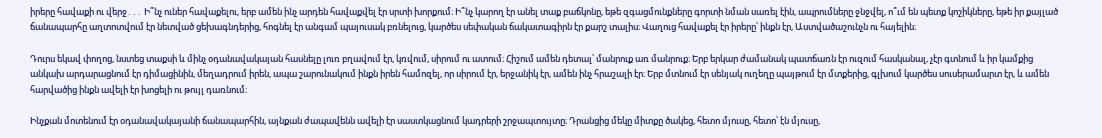իրերը հավաքի ու վերջ․․․ Ի՞նչ ուներ հավաքելու, երբ ամեն ինչ արդեն հավաքվել էր սրտի խորքում։ Ի՞նչ կարող էր անել տաք բաճկոնը, եթե զգացմունքները գորտի նման սառել էին, ապրումները ջնջվել, ո՞ւմ են պետք կոշիկները, եթե իր քայլած ճանապարհը աղտոտվում էր նետված ցեխագնդերից, հոգնել էր անգամ պայուսակ բռնելուց, կարծես սեփական ճակատագիրն էր քարշ տալիս։ Վաղուց հավաքել էր իրերը՝ ինքն էր, Աստվածաշունչն ու հայելին։

Դուրս եկավ փողոց, նստեց տաքսի և մինչ օդանավակայան հասնելը լուռ բղավում էր, կռվում, սիրում ու ատում։ Հիշում ամեն դետալ՝ մանրուք առ մանրուք։ Երբ երկար ժամանակ պատճառն էր ուզում հասկանալ, չէր գտնում և իր կամքից անկախ արդարացնում էր դիմացինին, մեղադրում իրեն, ապա շարունակում ինքն իրեն համոզել, որ սիրում էր, երջանիկ էր, ամեն ինչ հրաշալի էր։ Երբ մտնում էր սենյակ ուղեղը պայթում էր մտքերից, գլխում կարծես սուսերամարտ էր, և ամեն հարվածից ինքն ավելի էր խոցելի ու թույլ դառնում։

Ինչքան մոտենում էր օդանավակայանի ճանապարհին, այնքան ժապավենն ավելի էր սաստկացնում կադրերի շրջապտույտը։ Դրանցից մեկը միտքը ծակեց, հետո մյուսը, հետո՝ էն մյուսը,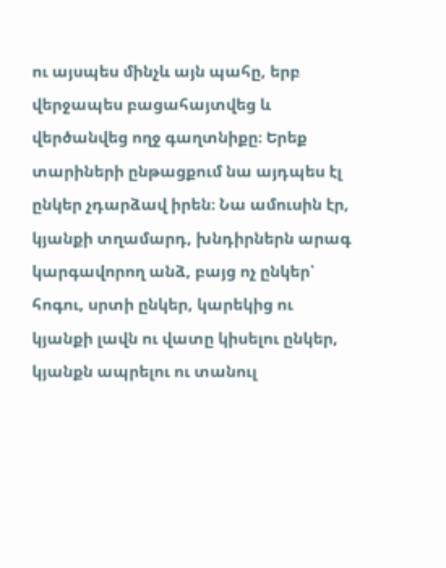ու այսպես մինչև այն պահը, երբ վերջապես բացահայտվեց և վերծանվեց ողջ գաղտնիքը։ Երեք տարիների ընթացքում նա այդպես էլ ընկեր չդարձավ իրեն։ Նա ամուսին էր, կյանքի տղամարդ, խնդիրներն արագ կարգավորող անձ, բայց ոչ ընկեր՝ հոգու, սրտի ընկեր, կարեկից ու կյանքի լավն ու վատը կիսելու ընկեր, կյանքն ապրելու ու տանուլ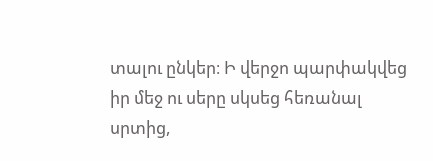տալու ընկեր։ Ի վերջո պարփակվեց իր մեջ ու սերը սկսեց հեռանալ սրտից,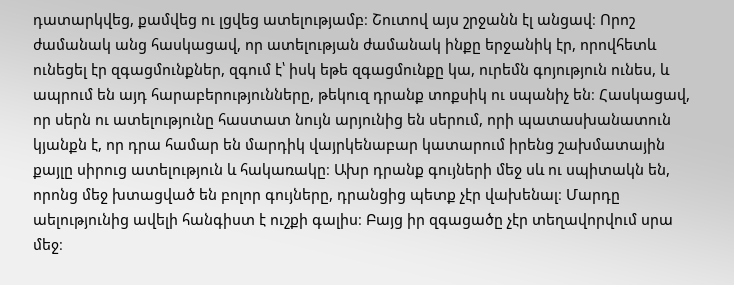դատարկվեց, քամվեց ու լցվեց ատելությամբ։ Շուտով այս շրջանն էլ անցավ։ Որոշ ժամանակ անց հասկացավ, որ ատելության ժամանակ ինքը երջանիկ էր, որովհետև ունեցել էր զգացմունքներ, զգում է՝ իսկ եթե զգացմունքը կա, ուրեմն գոյություն ունես, և ապրում են այդ հարաբերությունները, թեկուզ դրանք տոքսիկ ու սպանիչ են։ Հասկացավ, որ սերն ու ատելությունը հաստատ նույն արյունից են սերում, որի պատասխանատուն կյանքն է, որ դրա համար են մարդիկ վայրկենաբար կատարում իրենց շախմատային քայլը սիրուց ատելություն և հակառակը։ Ախր դրանք գույների մեջ սև ու սպիտակն են, որոնց մեջ խտացված են բոլոր գույները, դրանցից պետք չէր վախենալ։ Մարդը աելությունից ավելի հանգիստ է ուշքի գալիս։ Բայց իր զգացածը չէր տեղավորվում սրա մեջ։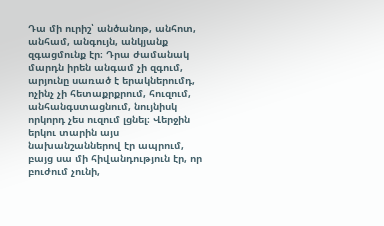Դա մի ուրիշ՝ անծանոթ, անհոտ, անհամ, անգույն, անկյանք զգացմունք էր։ Դրա ժամանակ մարդն իրեն անգամ չի զգում, արյունը սառած է երակներումդ, ոչինչ չի հետաքրքրում, հուզում, անհանգստացնում, նույնիսկ որկորդ չես ուզում լցնել։ Վերջին երկու տարին այս նախանշաններով էր ապրում, բայց սա մի հիվանդություն էր, որ բուժում չունի,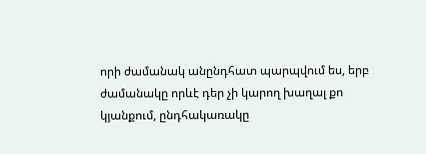որի ժամանակ անընդհատ պարպվում ես, երբ ժամանակը որևէ դեր չի կարող խաղալ քո կյանքում, ընդհակառակը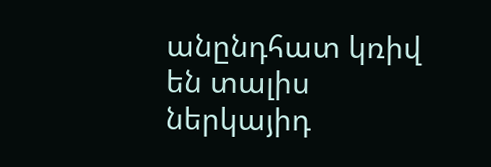անընդհատ կռիվ են տալիս ներկայիդ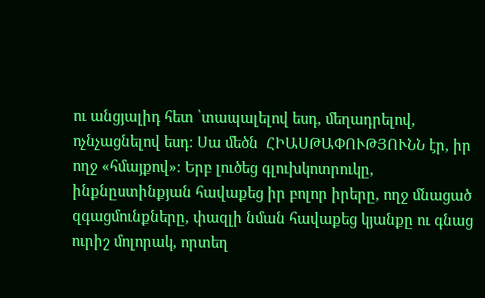ու անցյալիդ հետ ՝տապալելով եսդ, մեղադրելով, ոչնչացնելով եսդ։ Սա մեծն  ՀԻԱՍԹԱՓՈՒԹՅՈՒՆՆ էր, իր ողջ «հմայքով»։ Երբ լուծեց գլուխկոտրուկը, ինքնըստինքյան հավաքեց իր բոլոր իրերը, ողջ մնացած զգացմունքները, փազլի նման հավաքեց կյանքը ու գնաց ուրիշ մոլորակ, որտեղ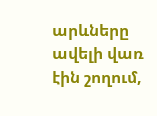արևները ավելի վառ էին շողում,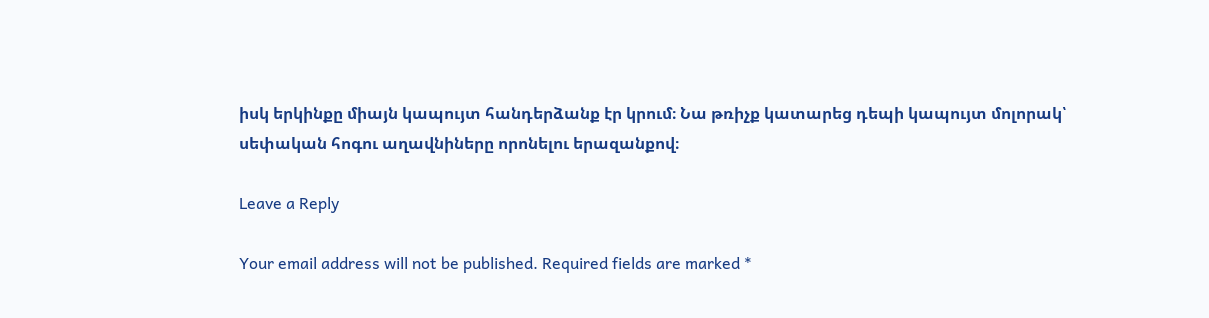իսկ երկինքը միայն կապույտ հանդերձանք էր կրում։ Նա թռիչք կատարեց դեպի կապույտ մոլորակ՝ սեփական հոգու աղավնիները որոնելու երազանքով։

Leave a Reply

Your email address will not be published. Required fields are marked *